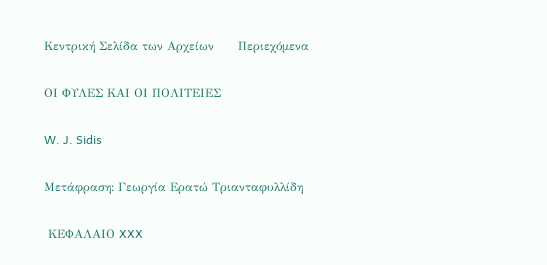Κεντρική Σελίδα των Αρχείων      Περιεχόμενα

ΟΙ ΦΥΛΕΣ ΚΑΙ ΟΙ ΠΟΛΙΤΕΙΕΣ

W. J. Sidis

Μετάφραση: Γεωργία Ερατώ Τριανταφυλλίδη

 ΚΕΦΑΛΑΙΟ XXX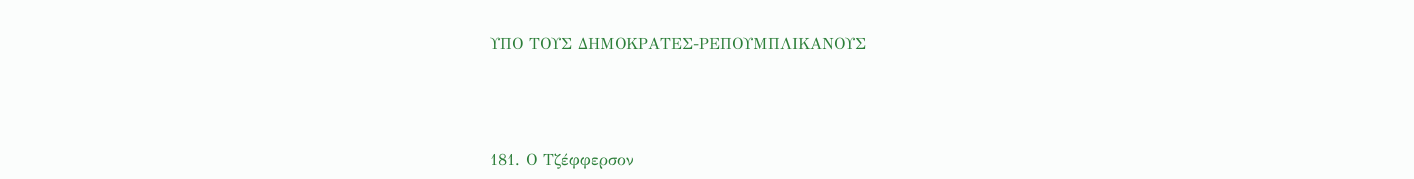ΥΠΟ ΤΟΥΣ ΔΗΜΟΚΡΑΤΕΣ-ΡΕΠΟΥΜΠΛΙΚΑΝΟΥΣ



181. Ο Τζέφφερσον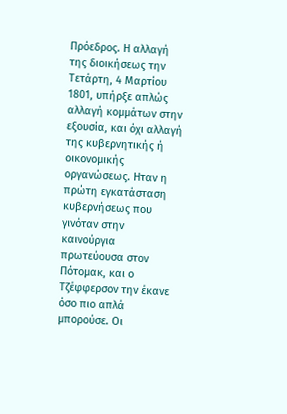Πρόεδρος. Η αλλαγή της διοικήσεως την Τετάρτη, 4 Μαρτίου 1801, υπήρξε απλώς αλλαγή κομμάτων στην εξουσία, και όχι αλλαγή της κυβερνητικής ή οικονομικής οργανώσεως. Ηταν η πρώτη εγκατάσταση κυβερνήσεως που γινόταν στην καινούργια πρωτεύουσα στον Πότομακ, και ο Τζέφφερσον την έκανε όσο πιο απλά μπορούσε. Οι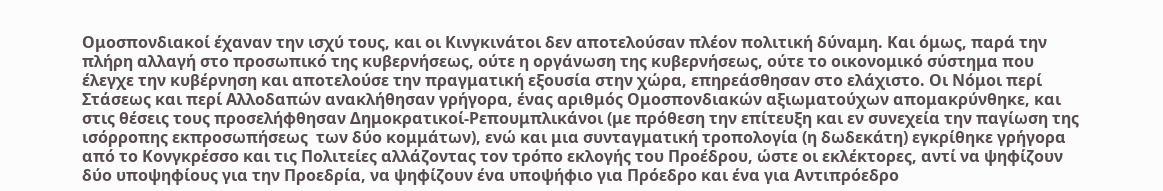Ομοσπονδιακοί έχαναν την ισχύ τους, και οι Κινγκινάτοι δεν αποτελούσαν πλέον πολιτική δύναμη. Και όμως, παρά την πλήρη αλλαγή στο προσωπικό της κυβερνήσεως, ούτε η οργάνωση της κυβερνήσεως, ούτε το οικονομικό σύστημα που έλεγχε την κυβέρνηση και αποτελούσε την πραγματική εξουσία στην χώρα, επηρεάσθησαν στο ελάχιστο. Οι Νόμοι περί Στάσεως και περί Αλλοδαπών ανακλήθησαν γρήγορα, ένας αριθμός Ομοσπονδιακών αξιωματούχων απομακρύνθηκε, και στις θέσεις τους προσελήφθησαν Δημοκρατικοί-Ρεπουμπλικάνοι (με πρόθεση την επίτευξη και εν συνεχεία την παγίωση της ισόρροπης εκπροσωπήσεως  των δύο κομμάτων), ενώ και μια συνταγματική τροπολογία (η δωδεκάτη) εγκρίθηκε γρήγορα από το Κονγκρέσσο και τις Πολιτείες αλλάζοντας τον τρόπο εκλογής του Προέδρου, ώστε οι εκλέκτορες, αντί να ψηφίζουν δύο υποψηφίους για την Προεδρία, να ψηφίζουν ένα υποψήφιο για Πρόεδρο και ένα για Αντιπρόεδρο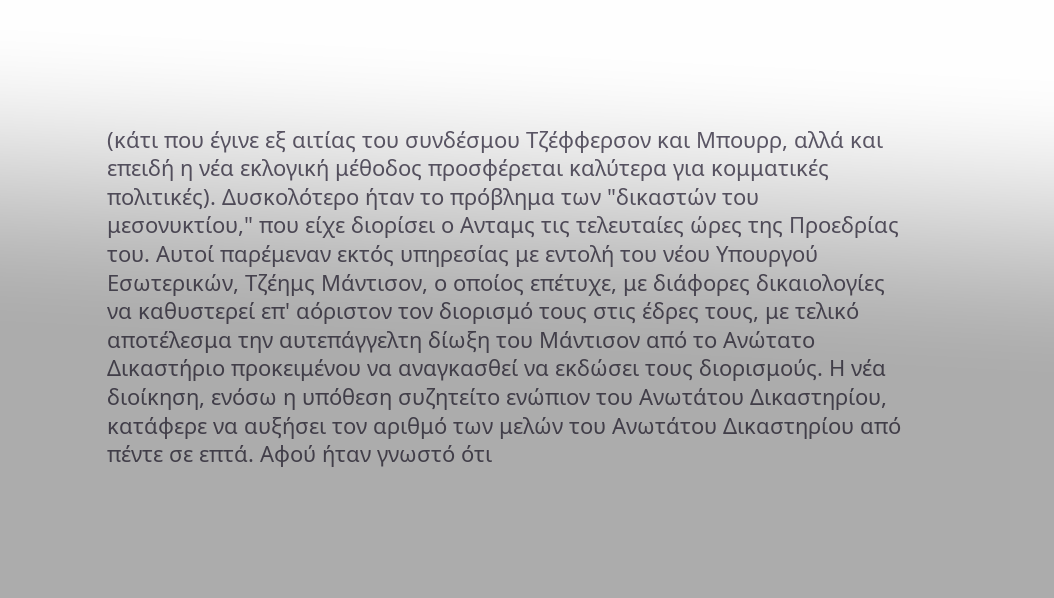(κάτι που έγινε εξ αιτίας του συνδέσμου Τζέφφερσον και Μπουρρ, αλλά και επειδή η νέα εκλογική μέθοδος προσφέρεται καλύτερα για κομματικές πολιτικές). Δυσκολότερο ήταν το πρόβλημα των "δικαστών του μεσονυκτίου," που είχε διορίσει ο Ανταμς τις τελευταίες ώρες της Προεδρίας του. Αυτοί παρέμεναν εκτός υπηρεσίας με εντολή του νέου Υπουργού Εσωτερικών, Τζέημς Μάντισον, ο οποίος επέτυχε, με διάφορες δικαιολογίες να καθυστερεί επ' αόριστον τον διορισμό τους στις έδρες τους, με τελικό αποτέλεσμα την αυτεπάγγελτη δίωξη του Μάντισον από το Ανώτατο Δικαστήριο προκειμένου να αναγκασθεί να εκδώσει τους διορισμούς. Η νέα διοίκηση, ενόσω η υπόθεση συζητείτο ενώπιον του Ανωτάτου Δικαστηρίου, κατάφερε να αυξήσει τον αριθμό των μελών του Ανωτάτου Δικαστηρίου από πέντε σε επτά. Αφού ήταν γνωστό ότι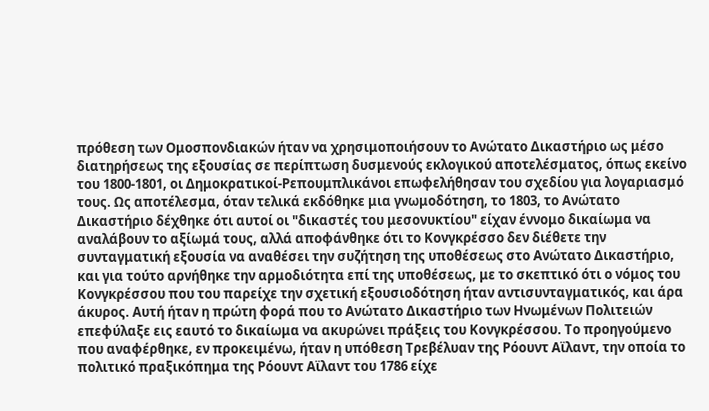πρόθεση των Ομοσπονδιακών ήταν να χρησιμοποιήσουν το Ανώτατο Δικαστήριο ως μέσο διατηρήσεως της εξουσίας σε περίπτωση δυσμενούς εκλογικού αποτελέσματος, όπως εκείνο του 1800-1801, οι Δημοκρατικοί-Ρεπουμπλικάνοι επωφελήθησαν του σχεδίου για λογαριασμό τους. Ως αποτέλεσμα, όταν τελικά εκδόθηκε μια γνωμοδότηση, το 1803, το Ανώτατο Δικαστήριο δέχθηκε ότι αυτοί οι "δικαστές του μεσονυκτίου" είχαν έννομο δικαίωμα να αναλάβουν το αξίωμά τους, αλλά αποφάνθηκε ότι το Κονγκρέσσο δεν διέθετε την συνταγματική εξουσία να αναθέσει την συζήτηση της υποθέσεως στο Ανώτατο Δικαστήριο, και για τούτο αρνήθηκε την αρμοδιότητα επί της υποθέσεως, με το σκεπτικό ότι ο νόμος του Κονγκρέσσου που του παρείχε την σχετική εξουσιοδότηση ήταν αντισυνταγματικός, και άρα άκυρος. Αυτή ήταν η πρώτη φορά που το Ανώτατο Δικαστήριο των Ηνωμένων Πολιτειών επεφύλαξε εις εαυτό το δικαίωμα να ακυρώνει πράξεις του Κονγκρέσσου. Το προηγούμενο που αναφέρθηκε, εν προκειμένω, ήταν η υπόθεση Τρεβέλυαν της Ρόουντ Αϊλαντ, την οποία το πολιτικό πραξικόπημα της Ρόουντ Αϊλαντ του 1786 είχε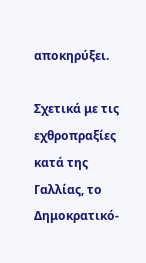αποκηρύξει.

Σχετικά με τις εχθροπραξίες κατά της Γαλλίας, το Δημοκρατικό-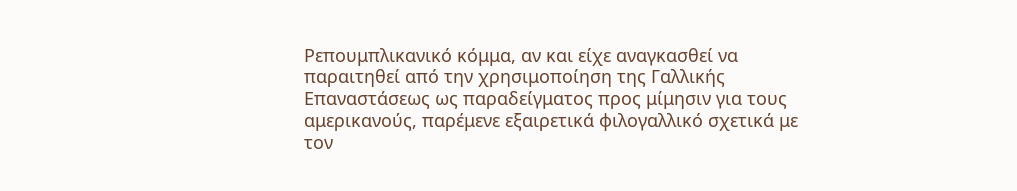Ρεπουμπλικανικό κόμμα, αν και είχε αναγκασθεί να παραιτηθεί από την χρησιμοποίηση της Γαλλικής Επαναστάσεως ως παραδείγματος προς μίμησιν για τους αμερικανούς, παρέμενε εξαιρετικά φιλογαλλικό σχετικά με τον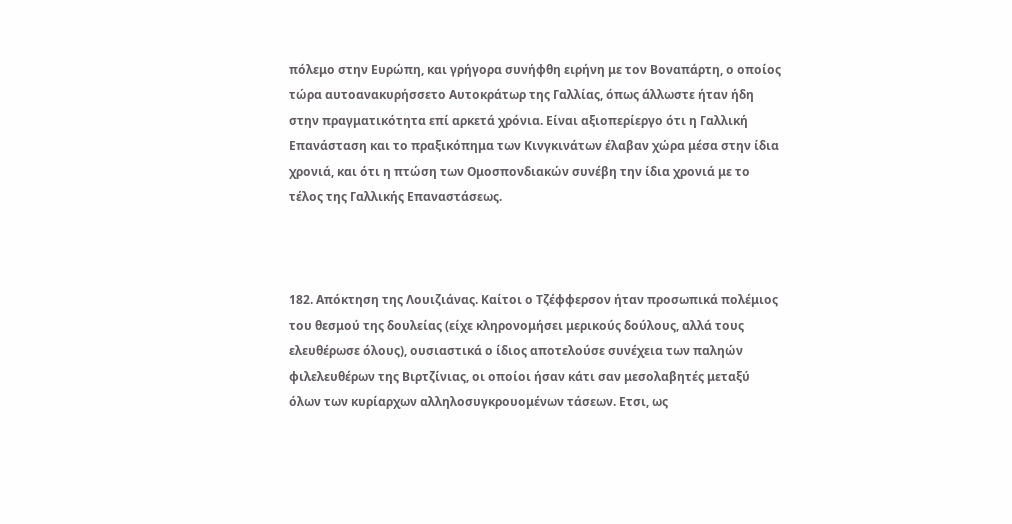πόλεμο στην Ευρώπη, και γρήγορα συνήφθη ειρήνη με τον Βοναπάρτη, ο οποίος τώρα αυτοανακυρήσσετο Αυτοκράτωρ της Γαλλίας, όπως άλλωστε ήταν ήδη στην πραγματικότητα επί αρκετά χρόνια. Είναι αξιοπερίεργο ότι η Γαλλική Επανάσταση και το πραξικόπημα των Κινγκινάτων έλαβαν χώρα μέσα στην ίδια χρονιά, και ότι η πτώση των Ομοσπονδιακών συνέβη την ίδια χρονιά με το τέλος της Γαλλικής Επαναστάσεως.



182. Απόκτηση της Λουιζιάνας. Καίτοι ο Τζέφφερσον ήταν προσωπικά πολέμιος του θεσμού της δουλείας (είχε κληρονομήσει μερικούς δούλους, αλλά τους ελευθέρωσε όλους), ουσιαστικά ο ίδιος αποτελούσε συνέχεια των παληών φιλελευθέρων της Βιρτζίνιας, οι οποίοι ήσαν κάτι σαν μεσολαβητές μεταξύ όλων των κυρίαρχων αλληλοσυγκρουομένων τάσεων. Ετσι, ως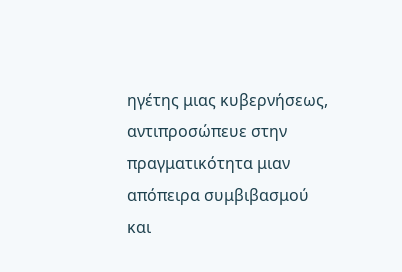ηγέτης μιας κυβερνήσεως, αντιπροσώπευε στην πραγματικότητα μιαν απόπειρα συμβιβασμού και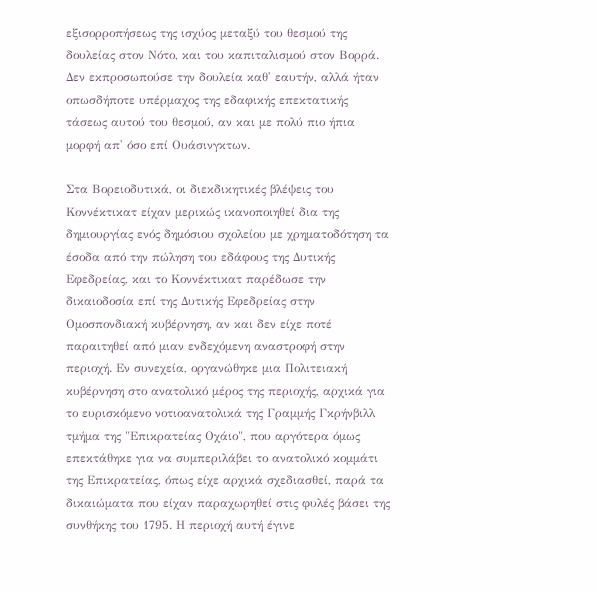εξισορροπήσεως της ισχύος μεταξύ του θεσμού της δουλείας στον Νότο, και του καπιταλισμού στον Βορρά. Δεν εκπροσωπούσε την δουλεία καθ' εαυτήν, αλλά ήταν οπωσδήποτε υπέρμαχος της εδαφικής επεκτατικής τάσεως αυτού του θεσμού, αν και με πολύ πιο ήπια μορφή απ' όσο επί Ουάσινγκτων.

Στα Βορειοδυτικά, οι διεκδικητικές βλέψεις του Κοννέκτικατ είχαν μερικώς ικανοποιηθεί δια της δημιουργίας ενός δημόσιου σχολείου με χρηματοδότηση τα έσοδα από την πώληση του εδάφους της Δυτικής Εφεδρείας, και το Κοννέκτικατ παρέδωσε την δικαιοδοσία επί της Δυτικής Εφεδρείας στην Ομοσπονδιακή κυβέρνηση, αν και δεν είχε ποτέ παραιτηθεί από μιαν ενδεχόμενη αναστροφή στην περιοχή. Εν συνεχεία, οργανώθηκε μια Πολιτειακή κυβέρνηση στο ανατολικό μέρος της περιοχής, αρχικά για το ευρισκόμενο νοτιοανατολικά της Γραμμής Γκρήνβιλλ τμήμα της "Επικρατείας Οχάιο", που αργότερα όμως επεκτάθηκε για να συμπεριλάβει το ανατολικό κομμάτι της Επικρατείας, όπως είχε αρχικά σχεδιασθεί, παρά τα δικαιώματα που είχαν παραχωρηθεί στις φυλές βάσει της συνθήκης του 1795. Η περιοχή αυτή έγινε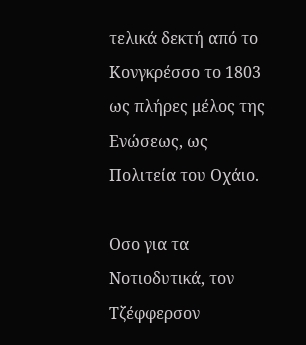τελικά δεκτή από το Κονγκρέσσο το 1803 ως πλήρες μέλος της Ενώσεως, ως Πολιτεία του Οχάιο.

Οσο για τα Νοτιοδυτικά, τον Τζέφφερσον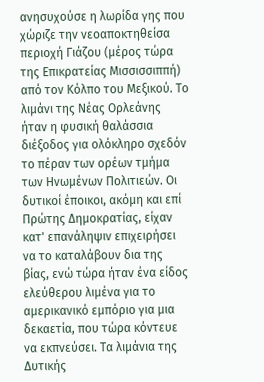ανησυχούσε η λωρίδα γης που χώριζε την νεοαποκτηθείσα περιοχή Γιάζου (μέρος τώρα της Επικρατείας Μισσισσιππή) από τον Κόλπο του Μεξικού. Το λιμάνι της Νέας Ορλεάνης ήταν η φυσική θαλάσσια διέξοδος για ολόκληρο σχεδόν το πέραν των ορέων τμήμα των Ηνωμένων Πολιτιεών. Οι δυτικοί έποικοι, ακόμη και επί Πρώτης Δημοκρατίας, είχαν κατ' επανάληψιν επιχειρήσει να το καταλάβουν δια της βίας, ενώ τώρα ήταν ένα είδος ελεύθερου λιμένα για το αμερικανικό εμπόριο για μια δεκαετία, που τώρα κόντευε να εκπνεύσει. Τα λιμάνια της Δυτικής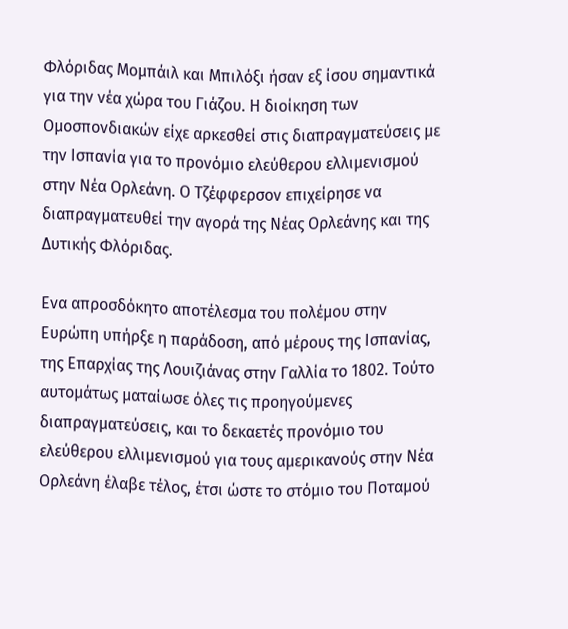Φλόριδας Μομπάιλ και Μπιλόξι ήσαν εξ ίσου σημαντικά για την νέα χώρα του Γιάζου. Η διοίκηση των Ομοσπονδιακών είχε αρκεσθεί στις διαπραγματεύσεις με την Ισπανία για το προνόμιο ελεύθερου ελλιμενισμού στην Νέα Ορλεάνη. Ο Τζέφφερσον επιχείρησε να διαπραγματευθεί την αγορά της Νέας Ορλεάνης και της Δυτικής Φλόριδας.

Ενα απροσδόκητο αποτέλεσμα του πολέμου στην Ευρώπη υπήρξε η παράδοση, από μέρους της Ισπανίας, της Επαρχίας της Λουιζιάνας στην Γαλλία το 1802. Τούτο αυτομάτως ματαίωσε όλες τις προηγούμενες διαπραγματεύσεις, και το δεκαετές προνόμιο του ελεύθερου ελλιμενισμού για τους αμερικανούς στην Νέα Ορλεάνη έλαβε τέλος, έτσι ώστε το στόμιο του Ποταμού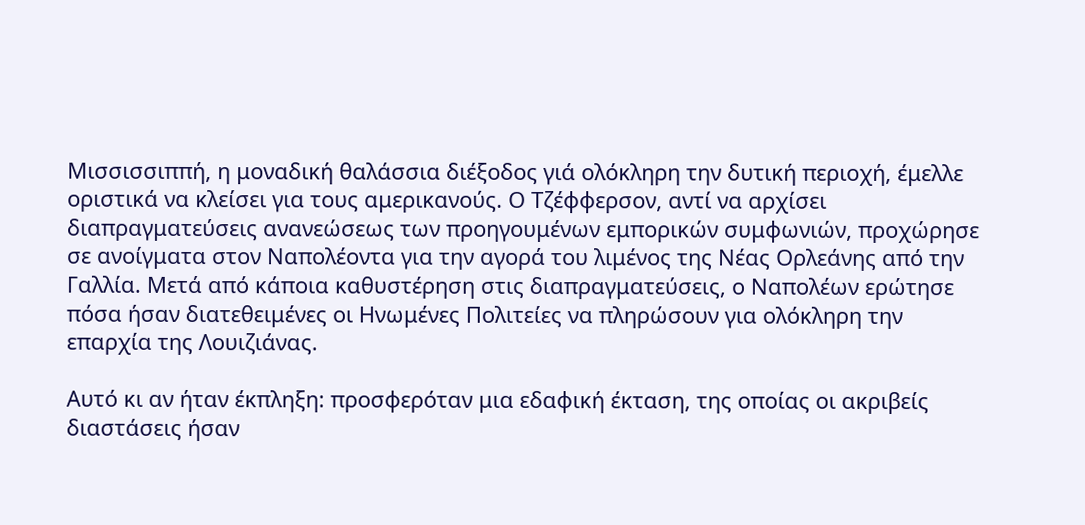Μισσισσιππή, η μοναδική θαλάσσια διέξοδος γιά ολόκληρη την δυτική περιοχή, έμελλε οριστικά να κλείσει για τους αμερικανούς. Ο Τζέφφερσον, αντί να αρχίσει διαπραγματεύσεις ανανεώσεως των προηγουμένων εμπορικών συμφωνιών, προχώρησε σε ανοίγματα στον Ναπολέοντα για την αγορά του λιμένος της Νέας Ορλεάνης από την Γαλλία. Μετά από κάποια καθυστέρηση στις διαπραγματεύσεις, ο Ναπολέων ερώτησε πόσα ήσαν διατεθειμένες οι Ηνωμένες Πολιτείες να πληρώσουν για ολόκληρη την επαρχία της Λουιζιάνας.

Αυτό κι αν ήταν έκπληξη: προσφερόταν μια εδαφική έκταση, της οποίας οι ακριβείς διαστάσεις ήσαν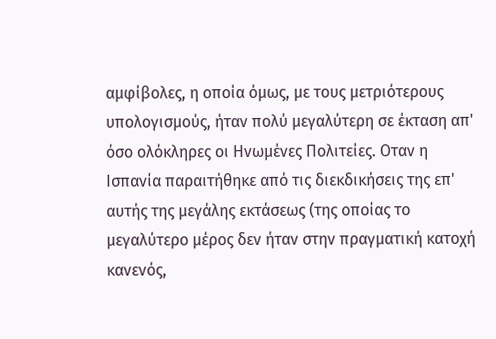αμφίβολες, η οποία όμως, με τους μετριότερους υπολογισμούς, ήταν πολύ μεγαλύτερη σε έκταση απ' όσο ολόκληρες οι Ηνωμένες Πολιτείες. Οταν η Ισπανία παραιτήθηκε από τις διεκδικήσεις της επ' αυτής της μεγάλης εκτάσεως (της οποίας το μεγαλύτερο μέρος δεν ήταν στην πραγματική κατοχή κανενός,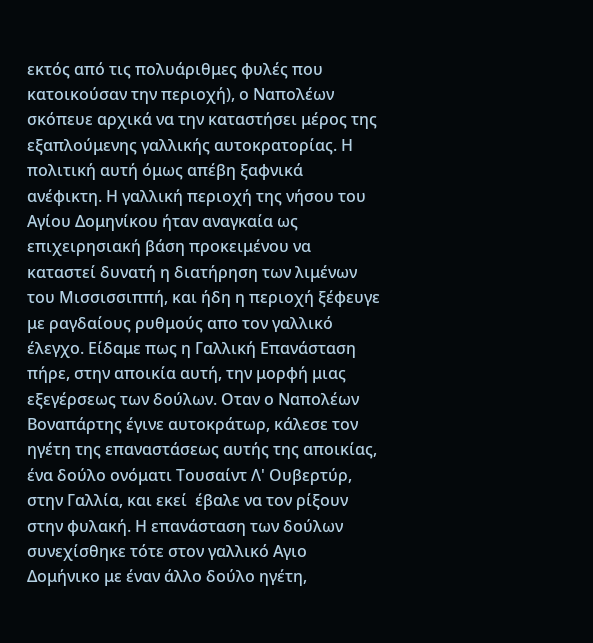εκτός από τις πολυάριθμες φυλές που κατοικούσαν την περιοχή), ο Ναπολέων σκόπευε αρχικά να την καταστήσει μέρος της εξαπλούμενης γαλλικής αυτοκρατορίας. Η πολιτική αυτή όμως απέβη ξαφνικά ανέφικτη. Η γαλλική περιοχή της νήσου του Αγίου Δομηνίκου ήταν αναγκαία ως επιχειρησιακή βάση προκειμένου να καταστεί δυνατή η διατήρηση των λιμένων του Μισσισσιππή, και ήδη η περιοχή ξέφευγε με ραγδαίους ρυθμούς απο τον γαλλικό έλεγχο. Είδαμε πως η Γαλλική Επανάσταση πήρε, στην αποικία αυτή, την μορφή μιας εξεγέρσεως των δούλων. Οταν ο Ναπολέων Βοναπάρτης έγινε αυτοκράτωρ, κάλεσε τον ηγέτη της επαναστάσεως αυτής της αποικίας, ένα δούλο ονόματι Τουσαίντ Λ' Ουβερτύρ, στην Γαλλία, και εκεί  έβαλε να τον ρίξουν στην φυλακή. Η επανάσταση των δούλων συνεχίσθηκε τότε στον γαλλικό Αγιο Δομήνικο με έναν άλλο δούλο ηγέτη,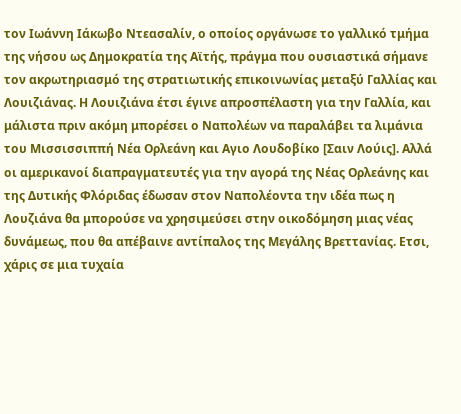τον Ιωάννη Ιάκωβο Ντεασαλίν, ο οποίος οργάνωσε το γαλλικό τμήμα της νήσου ως Δημοκρατία της Αϊτής, πράγμα που ουσιαστικά σήμανε τον ακρωτηριασμό της στρατιωτικής επικοινωνίας μεταξύ Γαλλίας και Λουιζιάνας. Η Λουιζιάνα έτσι έγινε απροσπέλαστη για την Γαλλία, και μάλιστα πριν ακόμη μπορέσει ο Ναπολέων να παραλάβει τα λιμάνια του Μισσισσιππή Νέα Ορλεάνη και Αγιο Λουδοβίκο [Σαιν Λούις]. Αλλά οι αμερικανοί διαπραγματευτές για την αγορά της Νέας Ορλεάνης και της Δυτικής Φλόριδας έδωσαν στον Ναπολέοντα την ιδέα πως η Λουζιάνα θα μπορούσε να χρησιμεύσει στην οικοδόμηση μιας νέας δυνάμεως, που θα απέβαινε αντίπαλος της Μεγάλης Βρεττανίας. Ετσι, χάρις σε μια τυχαία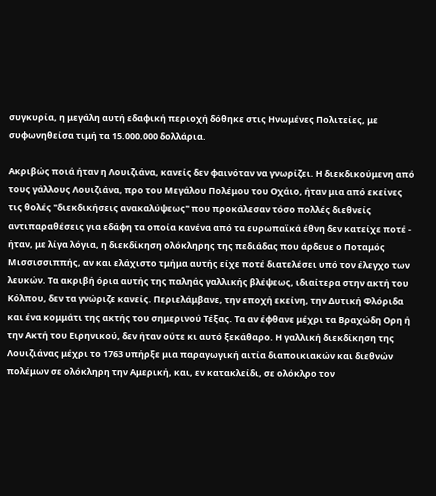συγκυρία, η μεγάλη αυτή εδαφική περιοχή δόθηκε στις Ηνωμένες Πολιτείες, με συφωνηθείσα τιμή τα 15.000.000 δολλάρια.

Ακριβώς ποιά ήταν η Λουιζιάνα, κανείς δεν φαινόταν να γνωρίζει. Η διεκδικούμενη από τους γάλλους Λουιζιάνα, προ του Μεγάλου Πολέμου του Οχάιο, ήταν μια από εκείνες τις θολές "διεκδικήσεις ανακαλύψεως" που προκάλεσαν τόσο πολλές διεθνείς αντιπαραθέσεις για εδάφη τα οποία κανένα από τα ευρωπαϊκά έθνη δεν κατείχε ποτέ - ήταν, με λίγα λόγια, η διεκδίκηση ολόκληρης της πεδιάδας που άρδευε ο Ποταμός Μισσισσιππής, αν και ελάχιστο τμήμα αυτής είχε ποτέ διατελέσει υπό τον έλεγχο των λευκών. Τα ακριβή όρια αυτής της παληάς γαλλικής βλέψεως, ιδιαίτερα στην ακτή του Κόλπου, δεν τα γνώριζε κανείς. Περιελάμβανε, την εποχή εκείνη, την Δυτική Φλόριδα και ένα κομμάτι της ακτής του σημερινού Τέξας. Τα αν έφθανε μέχρι τα Βραχώδη Ορη ή την Ακτή του Ειρηνικού, δεν ήταν ούτε κι αυτό ξεκάθαρο. Η γαλλική διεκδίκηση της Λουιζιάνας μέχρι το 1763 υπήρξε μια παραγωγική αιτία διαποικιακών και διεθνών πολέμων σε ολόκληρη την Αμερική, και, εν κατακλείδι, σε ολόκλρο τον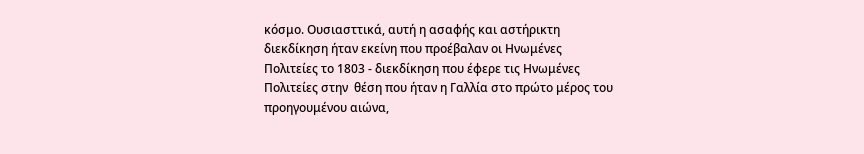κόσμο. Ουσιασττικά, αυτή η ασαφής και αστήρικτη διεκδίκηση ήταν εκείνη που προέβαλαν οι Ηνωμένες Πολιτείες το 1803 - διεκδίκηση που έφερε τις Ηνωμένες Πολιτείες στην  θέση που ήταν η Γαλλία στο πρώτο μέρος του προηγουμένου αιώνα,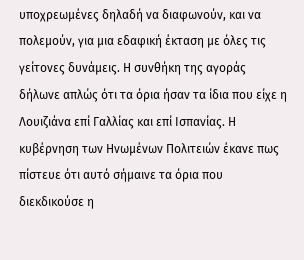υποχρεωμένες δηλαδή να διαφωνούν, και να πολεμούν, για μια εδαφική έκταση με όλες τις γείτονες δυνάμεις. Η συνθήκη της αγοράς δήλωνε απλώς ότι τα όρια ήσαν τα ίδια που είχε η Λουιζιάνα επί Γαλλίας και επί Ισπανίας. Η κυβέρνηση των Ηνωμένων Πολιτειών έκανε πως πίστευε ότι αυτό σήμαινε τα όρια που διεκδικούσε η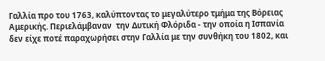Γαλλία προ του 1763, καλύπτοντας το μεγαλύτερο τμήμα της Βόρειας Αμερικής. Περιελάμβαναν  την Δυτική Φλόριδα - την οποία η Ισπανία δεν είχε ποτέ παραχωρήσει στην Γαλλία με την συνθήκη του 1802, και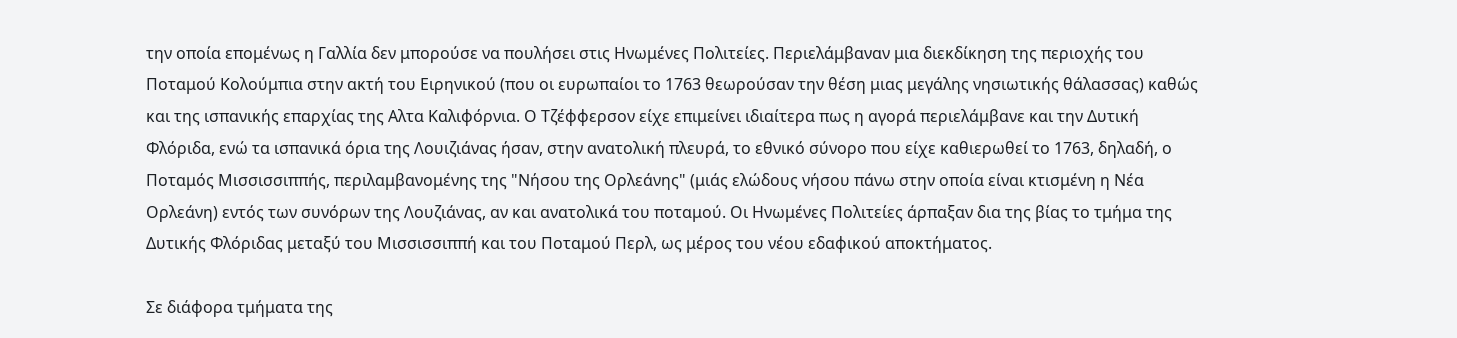την οποία επομένως η Γαλλία δεν μπορούσε να πουλήσει στις Ηνωμένες Πολιτείες. Περιελάμβαναν μια διεκδίκηση της περιοχής του Ποταμού Κολούμπια στην ακτή του Ειρηνικού (που οι ευρωπαίοι το 1763 θεωρούσαν την θέση μιας μεγάλης νησιωτικής θάλασσας) καθώς και της ισπανικής επαρχίας της Αλτα Καλιφόρνια. Ο Τζέφφερσον είχε επιμείνει ιδιαίτερα πως η αγορά περιελάμβανε και την Δυτική Φλόριδα, ενώ τα ισπανικά όρια της Λουιζιάνας ήσαν, στην ανατολική πλευρά, το εθνικό σύνορο που είχε καθιερωθεί το 1763, δηλαδή, ο Ποταμός Μισσισσιππής, περιλαμβανομένης της "Νήσου της Ορλεάνης" (μιάς ελώδους νήσου πάνω στην οποία είναι κτισμένη η Νέα Ορλεάνη) εντός των συνόρων της Λουζιάνας, αν και ανατολικά του ποταμού. Οι Ηνωμένες Πολιτείες άρπαξαν δια της βίας το τμήμα της Δυτικής Φλόριδας μεταξύ του Μισσισσιππή και του Ποταμού Περλ, ως μέρος του νέου εδαφικού αποκτήματος.

Σε διάφορα τμήματα της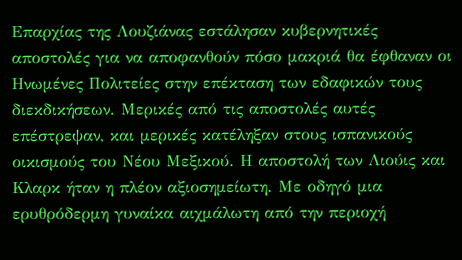Επαρχίας της Λουζιάνας εστάλησαν κυβερνητικές αποστολές για να αποφανθούν πόσο μακριά θα έφθαναν οι Ηνωμένες Πολιτείες στην επέκταση των εδαφικών τους διεκδικήσεων. Μερικές από τις αποστολές αυτές επέστρεψαν, και μερικές κατέληξαν στους ισπανικούς οικισμούς του Νέου Μεξικού. Η αποστολή των Λιούις και Κλαρκ ήταν η πλέον αξιοσημείωτη. Με οδηγό μια ερυθρόδερμη γυναίκα αιχμάλωτη από την περιοχή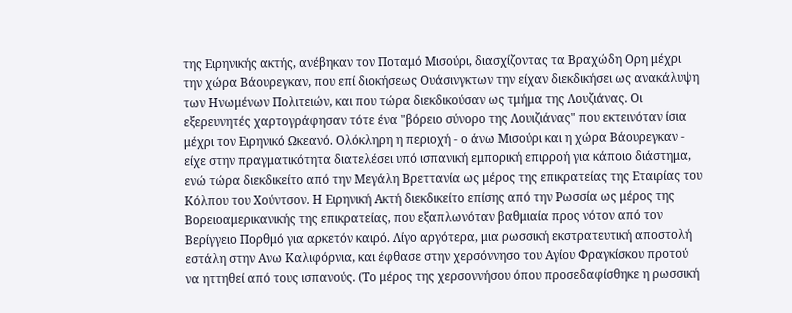της Ειρηνικής ακτής, ανέβηκαν τον Ποταμό Μισούρι, διασχίζοντας τα Βραχώδη Ορη μέχρι την χώρα Βάουρεγκαν, που επί διοκήσεως Ουάσινγκτων την είχαν διεκδικήσει ως ανακάλυψη των Ηνωμένων Πολιτειών, και που τώρα διεκδικούσαν ως τμήμα της Λουζιάνας. Οι εξερευνητές χαρτογράφησαν τότε ένα "βόρειο σύνορο της Λουιζιάνας" που εκτεινόταν ίσια μέχρι τον Ειρηνικό Ωκεανό. Ολόκληρη η περιοχή - ο άνω Μισούρι και η χώρα Βάουρεγκαν - είχε στην πραγματικότητα διατελέσει υπό ισπανική εμπορική επιρροή για κάποιο διάστημα, ενώ τώρα διεκδικείτο από την Μεγάλη Βρεττανία ως μέρος της επικρατείας της Εταιρίας του Κόλπου του Χούντσον. Η Ειρηνική Ακτή διεκδικείτο επίσης από την Ρωσσία ως μέρος της Βορειοαμερικανικής της επικρατείας, που εξαπλωνόταν βαθμιαία προς νότον από τον Βερίγγειο Πορθμό για αρκετόν καιρό. Λίγο αργότερα, μια ρωσσική εκστρατευτική αποστολή εστάλη στην Ανω Καλιφόρνια, και έφθασε στην χερσόννησο του Αγίου Φραγκίσκου προτού να ηττηθεί από τους ισπανούς. (Το μέρος της χερσοννήσου όπου προσεδαφίσθηκε η ρωσσική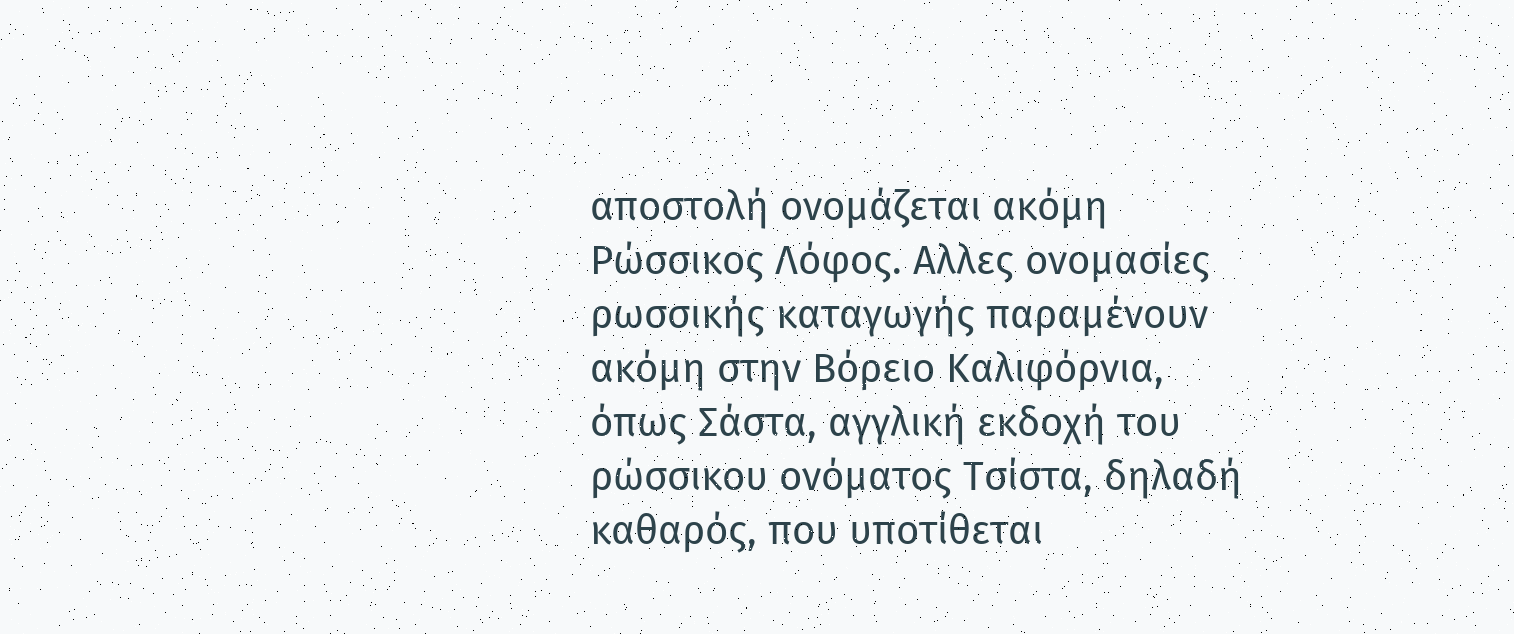αποστολή ονομάζεται ακόμη Ρώσσικος Λόφος. Αλλες ονομασίες ρωσσικής καταγωγής παραμένουν ακόμη στην Βόρειο Καλιφόρνια, όπως Σάστα, αγγλική εκδοχή του ρώσσικου ονόματος Τσίστα, δηλαδή καθαρός, που υποτίθεται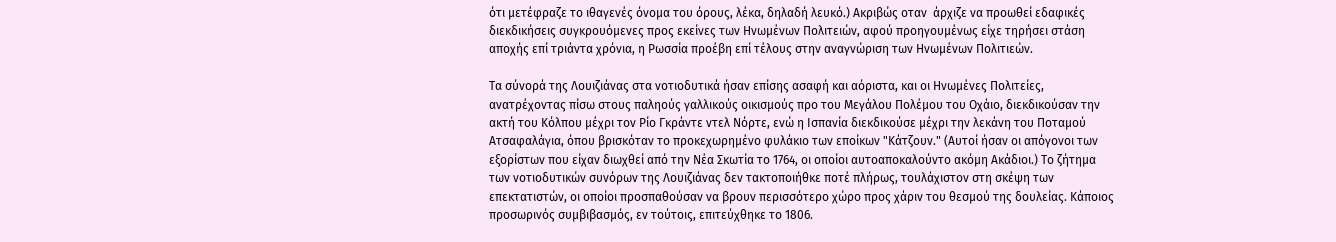ότι μετέφραζε το ιθαγενές όνομα του όρους, λέκα, δηλαδή λευκό.) Ακριβώς οταν  άρχιζε να προωθεί εδαφικές διεκδικήσεις συγκρουόμενες προς εκείνες των Ηνωμένων Πολιτειών, αφού προηγουμένως είχε τηρήσει στάση αποχής επί τριάντα χρόνια, η Ρωσσία προέβη επί τέλους στην αναγνώριση των Ηνωμένων Πολιτιεών.

Τα σύνορά της Λουιζιάνας στα νοτιοδυτικά ήσαν επίσης ασαφή και αόριστα, και οι Ηνωμένες Πολιτείες, ανατρέχοντας πίσω στους παληούς γαλλικούς οικισμούς προ του Μεγάλου Πολέμου του Οχάιο, διεκδικούσαν την ακτή του Κόλπου μέχρι τον Ρίο Γκράντε ντελ Νόρτε, ενώ η Ισπανία διεκδικούσε μέχρι την λεκάνη του Ποταμού Ατσαφαλάγια, όπου βρισκόταν το προκεχωρημένο φυλάκιο των εποίκων "Κάτζουν." (Αυτοί ήσαν οι απόγονοι των εξορίστων που είχαν διωχθεί από την Νέα Σκωτία το 1764, οι οποίοι αυτοαποκαλούντο ακόμη Ακάδιοι.) Το ζήτημα των νοτιοδυτικών συνόρων της Λουιζιάνας δεν τακτοποιήθκε ποτέ πλήρως, τουλάχιστον στη σκέψη των επεκτατιστών, οι οποίοι προσπαθούσαν να βρουν περισσότερο χώρο προς χάριν του θεσμού της δουλείας. Κάποιος προσωρινός συμβιβασμός, εν τούτοις, επιτεύχθηκε το 1806.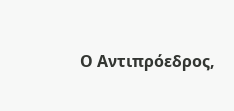Ο Αντιπρόεδρος,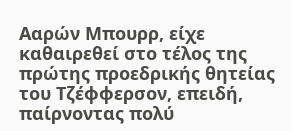Ααρών Μπουρρ, είχε καθαιρεθεί στο τέλος της πρώτης προεδρικής θητείας του Τζέφφερσον, επειδή, παίρνοντας πολύ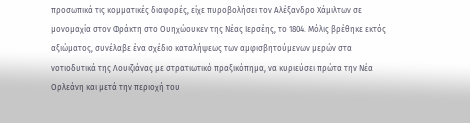προσωπικά τις κομματικές διαφορές, είχε πυροβολήσει τον Αλέξανδρο Χάμιλτων σε μονομαχία στον Φράκτη στο Ουηχώουκεν της Νέας Ιερσέης, το 1804. Μόλις βρέθηκε εκτός αξιώματος, συνέλαβε ένα σχέδιο καταλήψεως των αμφισβητούμενων μερών στα νοτιοδυτικά της Λουιζιάνας με στρατιωτικό πραξικόπημα, να κυριεύσει πρώτα την Νέα Ορλεάνη και μετά την περιοχή του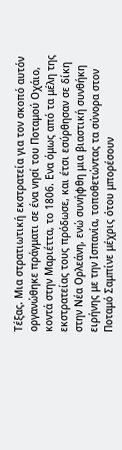Τέξας. Μια στρατιωτική εκστρατεία για τον σκοπό αυτόν οργανώθηκε πράγματι σε ένα νησί του Ποταμού Οχάιο, κοντά στην Μαριέττα, το 1806. Ενα όμως από τα μέλη της εκστρατείας τους πρόδωσε, και έτσι εσύρθησαν σε δίκη στην Νέα Ορλεάνη, ενώ συνήφθη μια βιαστική συνθήκη ειρήνης με την Ισπανία, τοποθετώντας τα σύνορα στον Ποταμό Σαμπίνε μέχρις ότου μπορέσουν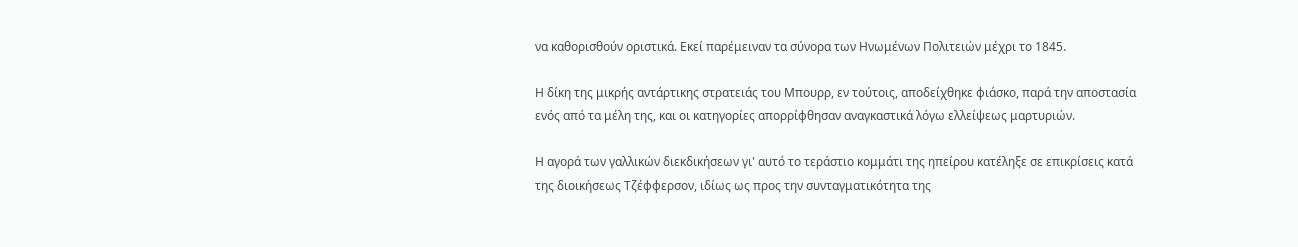να καθορισθούν οριστικά. Εκεί παρέμειναν τα σύνορα των Ηνωμένων Πολιτειών μέχρι το 1845.

Η δίκη της μικρής αντάρτικης στρατειάς του Μπουρρ, εν τούτοις, αποδείχθηκε φιάσκο, παρά την αποστασία ενός από τα μέλη της, και οι κατηγορίες απορρίφθησαν αναγκαστικά λόγω ελλείψεως μαρτυριών.

Η αγορά των γαλλικών διεκδικήσεων γι' αυτό το τεράστιο κομμάτι της ηπείρου κατέληξε σε επικρίσεις κατά της διοικήσεως Τζέφφερσον, ιδίως ως προς την συνταγματικότητα της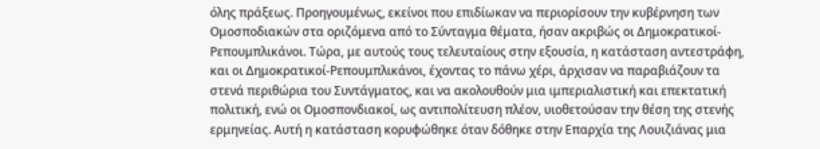όλης πράξεως. Προηγουμένως, εκείνοι που επιδίωκαν να περιορίσουν την κυβέρνηση των Ομοσποδιακών στα οριζόμενα από το Σύνταγμα θέματα, ήσαν ακριβώς οι Δημοκρατικοί-Ρεπουμπλικάνοι. Τώρα, με αυτούς τους τελευταίους στην εξουσία, η κατάσταση αντεστράφη, και οι Δημοκρατικοί-Ρεπουμπλικάνοι, έχοντας το πάνω χέρι, άρχισαν να παραβιάζουν τα στενά περιθώρια του Συντάγματος, και να ακολουθούν μια ιμπεριαλιστική και επεκτατική πολιτική, ενώ οι Ομοσπονδιακοί, ως αντιπολίτευση πλέον, υιοθετούσαν την θέση της στενής ερμηνείας. Αυτή η κατάσταση κορυφώθηκε όταν δόθηκε στην Επαρχία της Λουιζιάνας μια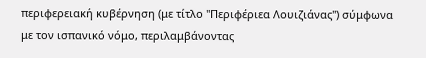περιφερειακή κυβέρνηση (με τίτλο "Περιφέριεα Λουιζιάνας") σύμφωνα με τον ισπανικό νόμο, περιλαμβάνοντας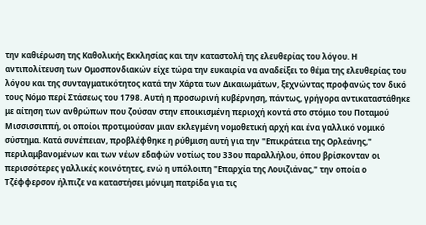την καθιέρωση της Καθολικής Εκκλησίας και την καταστολή της ελευθερίας του λόγου. Η αντιπολίτευση των Ομοσπονδιακών είχε τώρα την ευκαιρία να αναδείξει το θέμα της ελευθερίας του λόγου και της συνταγματικότητος κατά την Χάρτα των Δικαιωμάτων, ξεχνώντας προφανώς τον δικό τους Νόμο περί Στάσεως του 1798. Αυτή η προσωρινή κυβέρνηση, πάντως, γρήγορα αντικαταστάθηκε με αίτηση των ανθρώπων που ζούσαν στην εποικισμένη περιοχή κοντά στο στόμιο του Ποταμού Μισσισσιππή, οι οποίοι προτιμούσαν μιαν εκλεγμένη νομοθετική αρχή και ένα γαλλικό νομικό σύστημα. Κατά συνέπειαν, προβλέφθηκε η ρύθμιση αυτή για την "Επικράτεια της Ορλεάνης," περιλαμβανομένων και των νέων εδαφών νοτίως του 33ου παραλλήλου, όπου βρίσκονταν οι περισσότερες γαλλικές κοινότητες, ενώ η υπόλοιπη "Επαρχία της Λουιζιάνας," την οποία ο Τζέφφερσον ήλπιζε να καταστήσει μόνιμη πατρίδα για τις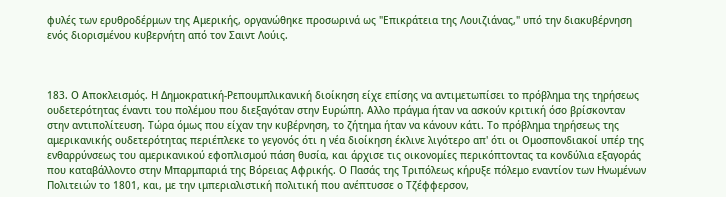φυλές των ερυθροδέρμων της Αμερικής, οργανώθηκε προσωρινά ως "Επικράτεια της Λουιζιάνας," υπό την διακυβέρνηση ενός διορισμένου κυβερνήτη από τον Σαιντ Λούις.



183. Ο Αποκλεισμός. Η Δημοκρατική-Ρεπουμπλικανική διοίκηση είχε επίσης να αντιμετωπίσει το πρόβλημα της τηρήσεως ουδετερότητας έναντι του πολέμου που διεξαγόταν στην Ευρώπη. Αλλο πράγμα ήταν να ασκούν κριτική όσο βρίσκονταν στην αντιπολίτευση. Τώρα όμως που είχαν την κυβέρνηση, το ζήτημα ήταν να κάνουν κάτι. Το πρόβλημα τηρήσεως της αμερικανικής ουδετερότητας περιέπλεκε το γεγονός ότι η νέα διοίκηση έκλινε λιγότερο απ' ότι οι Ομοσπονδιακοί υπέρ της ενθαρρύνσεως του αμερικανικού εφοπλισμού πάση θυσία, και άρχισε τις οικονομίες περικόπτοντας τα κονδύλια εξαγοράς που καταβάλλοντο στην Μπαρμπαριά της Βόρειας Αφρικής. Ο Πασάς της Τριπόλεως κήρυξε πόλεμο εναντίον των Ηνωμένων Πολιτειών το 1801, και, με την ιμπεριαλιστική πολιτική που ανέπτυσσε ο Τζέφφερσον,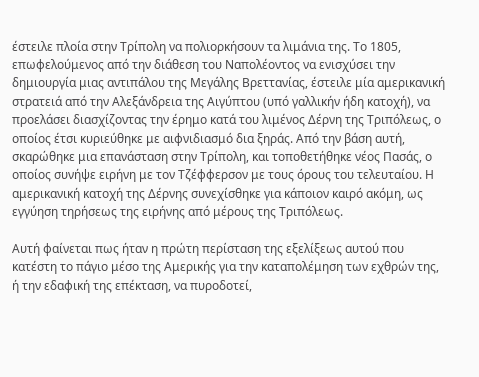έστειλε πλοία στην Τρίπολη να πολιορκήσουν τα λιμάνια της. Το 1805, επωφελούμενος από την διάθεση του Ναπολέοντος να ενισχύσει την δημιουργία μιας αντιπάλου της Μεγάλης Βρεττανίας, έστειλε μία αμερικανική στρατειά από την Αλεξάνδρεια της Αιγύπτου (υπό γαλλικήν ήδη κατοχή), να προελάσει διασχίζοντας την έρημο κατά του λιμένος Δέρνη της Τριπόλεως, ο οποίος έτσι κυριεύθηκε με αιφνιδιασμό δια ξηράς. Από την βάση αυτή, σκαρώθηκε μια επανάσταση στην Τρίπολη, και τοποθετήθηκε νέος Πασάς, ο οποίος συνήψε ειρήνη με τον Τζέφφερσον με τους όρους του τελευταίου. Η αμερικανική κατοχή της Δέρνης συνεχίσθηκε για κάποιον καιρό ακόμη, ως εγγύηση τηρήσεως της ειρήνης από μέρους της Τριπόλεως.

Αυτή φαίνεται πως ήταν η πρώτη περίσταση της εξελίξεως αυτού που κατέστη το πάγιο μέσο της Αμερικής για την καταπολέμηση των εχθρών της, ή την εδαφική της επέκταση, να πυροδοτεί,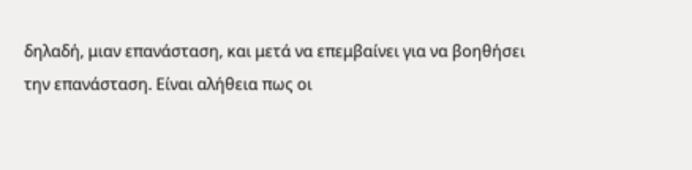δηλαδή, μιαν επανάσταση, και μετά να επεμβαίνει για να βοηθήσει την επανάσταση. Είναι αλήθεια πως οι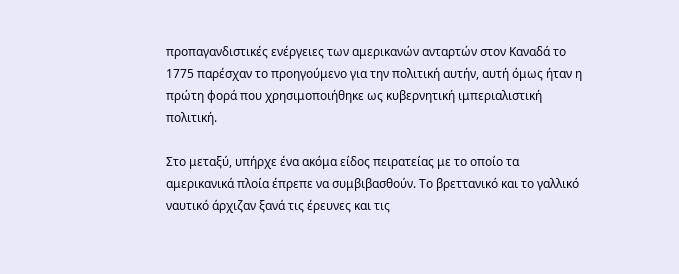προπαγανδιστικές ενέργειες των αμερικανών ανταρτών στον Καναδά το 1775 παρέσχαν το προηγούμενο για την πολιτική αυτήν, αυτή όμως ήταν η πρώτη φορά που χρησιμοποιήθηκε ως κυβερνητική ιμπεριαλιστική πολιτική.

Στο μεταξύ, υπήρχε ένα ακόμα είδος πειρατείας με το οποίο τα αμερικανικά πλοία έπρεπε να συμβιβασθούν. Το βρεττανικό και το γαλλικό ναυτικό άρχιζαν ξανά τις έρευνες και τις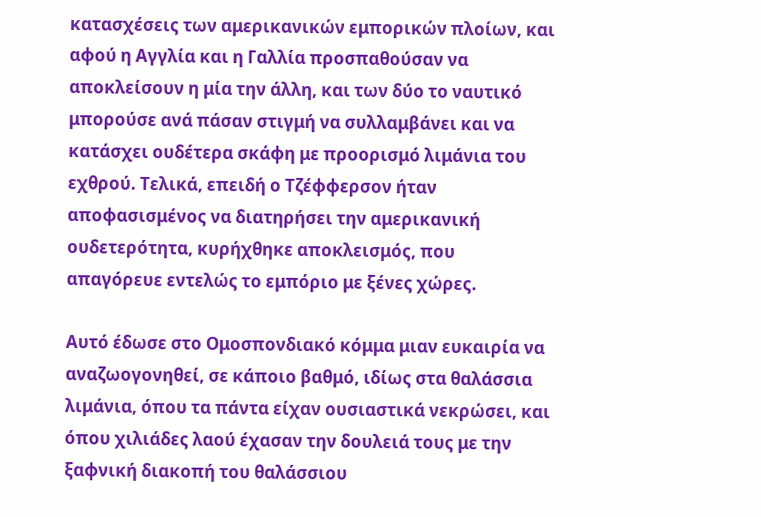κατασχέσεις των αμερικανικών εμπορικών πλοίων, και αφού η Αγγλία και η Γαλλία προσπαθούσαν να αποκλείσουν η μία την άλλη, και των δύο το ναυτικό μπορούσε ανά πάσαν στιγμή να συλλαμβάνει και να κατάσχει ουδέτερα σκάφη με προορισμό λιμάνια του εχθρού. Τελικά, επειδή ο Τζέφφερσον ήταν αποφασισμένος να διατηρήσει την αμερικανική ουδετερότητα, κυρήχθηκε αποκλεισμός, που απαγόρευε εντελώς το εμπόριο με ξένες χώρες.

Αυτό έδωσε στο Ομοσπονδιακό κόμμα μιαν ευκαιρία να αναζωογονηθεί, σε κάποιο βαθμό, ιδίως στα θαλάσσια λιμάνια, όπου τα πάντα είχαν ουσιαστικά νεκρώσει, και όπου χιλιάδες λαού έχασαν την δουλειά τους με την ξαφνική διακοπή του θαλάσσιου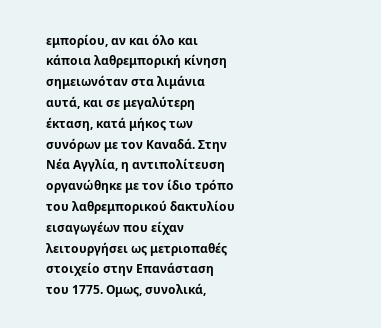εμπορίου, αν και όλο και κάποια λαθρεμπορική κίνηση σημειωνόταν στα λιμάνια αυτά, και σε μεγαλύτερη έκταση, κατά μήκος των συνόρων με τον Καναδά. Στην Νέα Αγγλία, η αντιπολίτευση οργανώθηκε με τον ίδιο τρόπο του λαθρεμπορικού δακτυλίου εισαγωγέων που είχαν λειτουργήσει ως μετριοπαθές στοιχείο στην Επανάσταση του 1775. Ομως, συνολικά,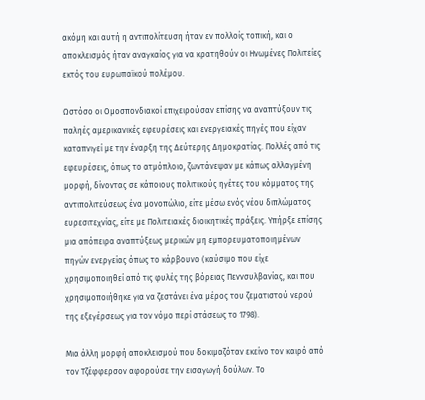ακόμη και αυτή η αντιπολίτευση ήταν εν πολλοίς τοπική, και ο αποκλεισμός ήταν αναγκαίος για να κρατηθούν οι Ηνωμένες Πολιτείες εκτός του ευρωπαϊκού πολέμου.

Ωστόσο οι Ομοσπονδιακοί επιχειρούσαν επίσης να αναπτύξουν τις παληές αμερικανικές εφευρέσεις και ενεργειακές πηγές που είχαν καταπνιγεί με την έναρξη της Δεύτερης Δημοκρατίας. Πολλές από τις εφευρέσεις, όπως το ατμόπλοιο, ζωντάνεψαν με κάπως αλλαγμένη μορφή, δίνοντας σε κάποιους πολιτικούς ηγέτες του κόμματος της αντιπολιτεύσεως ένα μονοπώλιο, είτε μέσω ενός νέου διπλώματος ευρεσιτεχνίας, είτε με Πολιτειακές διοικητικές πράξεις. Υπήρξε επίσης μια απόπειρα αναπτύξεως μερικών μη εμπορευματοποιημένων πηγών ενεργείας όπως το κάρβουνο (καύσιμο που είχε χρησιμοποιηθεί από τις φυλές της βόρειας Πεννσυλβανίας, και που χρησιμοποιήθηκε για να ζεστάνει ένα μέρος του ζεματιστού νερού της εξεγέρσεως για τον νόμο περί στάσεως το 1798).

Μια άλλη μορφή αποκλεισμού που δοκιμαζόταν εκείνο τον καιρό από τον Τζέφφερσον αφορούσε την εισαγωγή δούλων. Το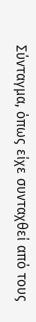Σύνταγμα, όπως είχε συνταχθεί από τους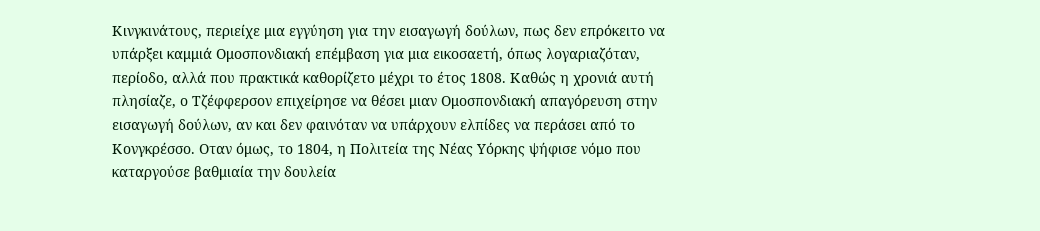Κινγκινάτους, περιείχε μια εγγύηση για την εισαγωγή δούλων, πως δεν επρόκειτο να υπάρξει καμμιά Ομοσπονδιακή επέμβαση για μια εικοσαετή, όπως λογαριαζόταν, περίοδο, αλλά που πρακτικά καθορίζετο μέχρι το έτος 1808. Καθώς η χρονιά αυτή πλησίαζε, ο Τζέφφερσον επιχείρησε να θέσει μιαν Ομοσπονδιακή απαγόρευση στην εισαγωγή δούλων, αν και δεν φαινόταν να υπάρχουν ελπίδες να περάσει από το Κονγκρέσσο. Οταν όμως, το 1804, η Πολιτεία της Νέας Υόρκης ψήφισε νόμο που καταργούσε βαθμιαία την δουλεία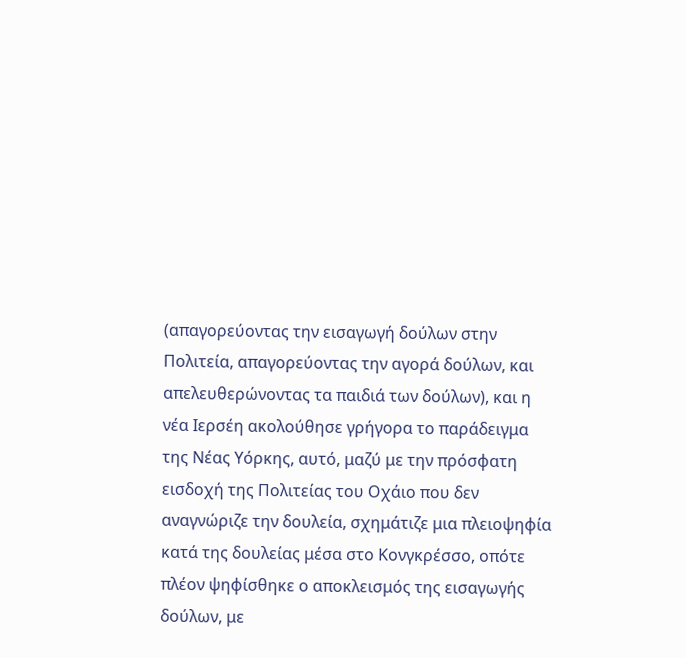(απαγορεύοντας την εισαγωγή δούλων στην Πολιτεία, απαγορεύοντας την αγορά δούλων, και απελευθερώνοντας τα παιδιά των δούλων), και η νέα Ιερσέη ακολούθησε γρήγορα το παράδειγμα της Νέας Υόρκης, αυτό, μαζύ με την πρόσφατη εισδοχή της Πολιτείας του Οχάιο που δεν αναγνώριζε την δουλεία, σχημάτιζε μια πλειοψηφία κατά της δουλείας μέσα στο Κονγκρέσσο, οπότε πλέον ψηφίσθηκε ο αποκλεισμός της εισαγωγής δούλων, με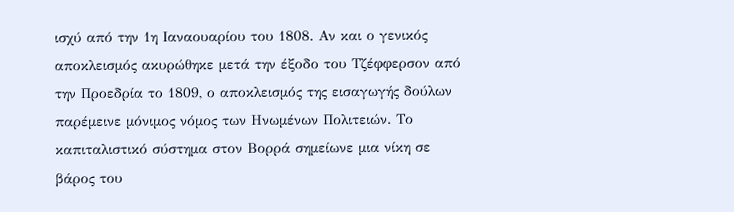ισχύ από την 1η Ιαναουαρίου του 1808. Αν και ο γενικός αποκλεισμός ακυρώθηκε μετά την έξοδο του Τζέφφερσον από την Προεδρία το 1809, ο αποκλεισμός της εισαγωγής δούλων παρέμεινε μόνιμος νόμος των Ηνωμένων Πολιτειών. Το καπιταλιστικό σύστημα στον Βορρά σημείωνε μια νίκη σε βάρος του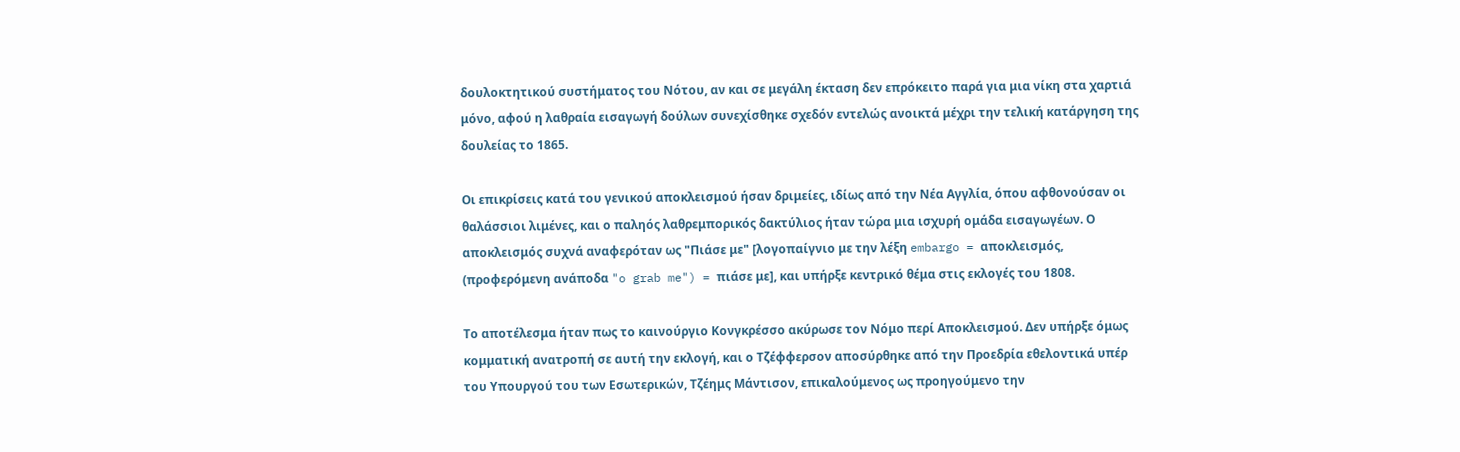δουλοκτητικού συστήματος του Νότου, αν και σε μεγάλη έκταση δεν επρόκειτο παρά για μια νίκη στα χαρτιά μόνο, αφού η λαθραία εισαγωγή δούλων συνεχίσθηκε σχεδόν εντελώς ανοικτά μέχρι την τελική κατάργηση της δουλείας το 1865.

Οι επικρίσεις κατά του γενικού αποκλεισμού ήσαν δριμείες, ιδίως από την Νέα Αγγλία, όπου αφθονούσαν οι θαλάσσιοι λιμένες, και ο παληός λαθρεμπορικός δακτύλιος ήταν τώρα μια ισχυρή ομάδα εισαγωγέων. Ο αποκλεισμός συχνά αναφερόταν ως "Πιάσε με" [λογοπαίγνιο με την λέξη embargo = αποκλεισμός, (προφερόμενη ανάποδα "o grab me") = πιάσε με], και υπήρξε κεντρικό θέμα στις εκλογές του 1808.

Το αποτέλεσμα ήταν πως το καινούργιο Κονγκρέσσο ακύρωσε τον Νόμο περί Αποκλεισμού. Δεν υπήρξε όμως κομματική ανατροπή σε αυτή την εκλογή, και ο Τζέφφερσον αποσύρθηκε από την Προεδρία εθελοντικά υπέρ του Υπουργού του των Εσωτερικών, Τζέημς Μάντισον, επικαλούμενος ως προηγούμενο την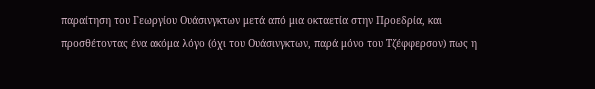παραίτηση του Γεωργίου Ουάσινγκτων μετά από μια οκταετία στην Προεδρία, και προσθέτοντας ένα ακόμα λόγο (όχι του Ουάσινγκτων, παρά μόνο του Τζέφφερσον) πως η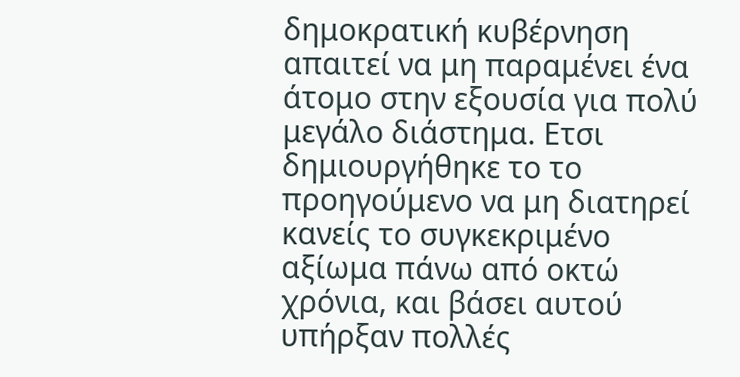δημοκρατική κυβέρνηση απαιτεί να μη παραμένει ένα άτομο στην εξουσία για πολύ μεγάλο διάστημα. Ετσι δημιουργήθηκε το το προηγούμενο να μη διατηρεί κανείς το συγκεκριμένο αξίωμα πάνω από οκτώ χρόνια, και βάσει αυτού υπήρξαν πολλές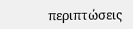περιπτώσεις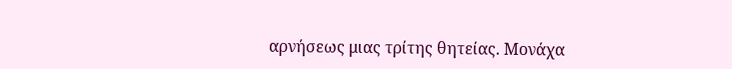αρνήσεως μιας τρίτης θητείας. Μονάχα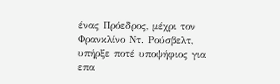ένας Πρόεδρος, μέχρι τον Φρανκλίνο Ντ. Ρούσβελτ, υπήρξε ποτέ υποψήφιος για επα